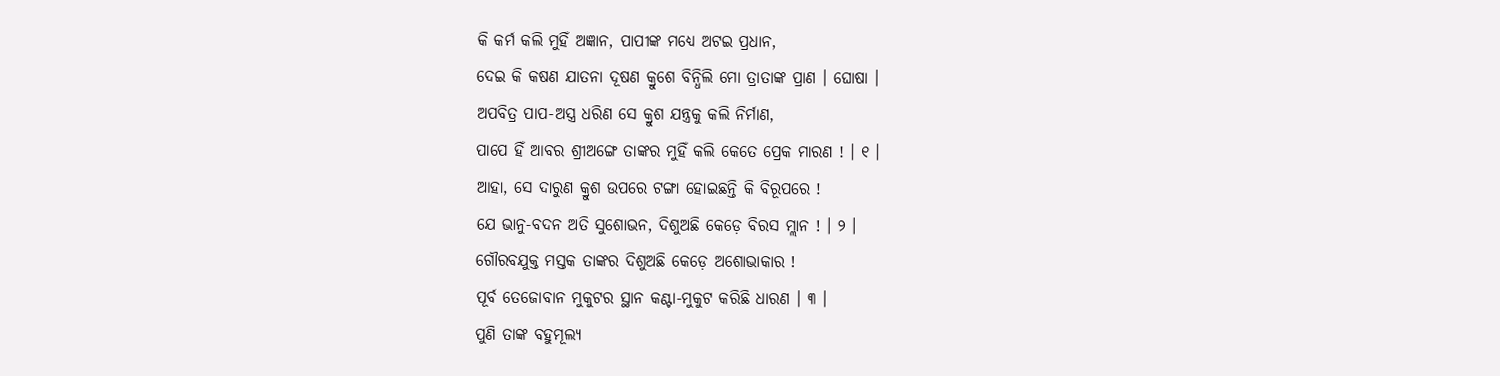କି କର୍ମ କଲି ମୁହିଁ ଅଜ୍ଞାନ, ପାପୀଙ୍କ ମଧ୍ୟେ ଅଟଇ ପ୍ରଧାନ,
ଦେଇ କି କଷଣ ଯାତନା ଦୂଷଣ କ୍ରୁଶେ ବିନ୍ଧିଲି ମୋ ତ୍ରାତାଙ୍କ ପ୍ରାଣ । ଘୋଷା ।
ଅପବିତ୍ର ପାପ-ଅସ୍ତ୍ର ଧରିଣ ସେ କ୍ରୁଶ ଯନ୍ତ୍ରକୁ କଲି ନିର୍ମାଣ,
ପାପେ ହିଁ ଆବର ଶ୍ରୀଅଙ୍ଗେ ତାଙ୍କର ମୁହିଁ କଲି କେତେ ପ୍ରେକ ମାରଣ ! । ୧ ।
ଆହା, ସେ ଦାରୁଣ କ୍ରୁଶ ଉପରେ ଟଙ୍ଗା ହୋଇଛନ୍ତି କି ବିରୂପରେ !
ଯେ ଭାନୁ-ବଦନ ଅତି ସୁଶୋଭନ, ଦିଶୁଅଛି କେଡ଼େ ବିରସ ମ୍ଲାନ ! । ୨ ।
ଗୌରବଯୁକ୍ତ ମସ୍ତକ ତାଙ୍କର ଦିଶୁଅଛି କେଡ଼େ ଅଶୋଭାକାର !
ପୂର୍ବ ତେଜୋବାନ ମୁକୁଟର ସ୍ଥାନ କଣ୍ଟା-ମୁକୁଟ କରିଛି ଧାରଣ । ୩ ।
ପୁଣି ତାଙ୍କ ବହୁମୂଲ୍ୟ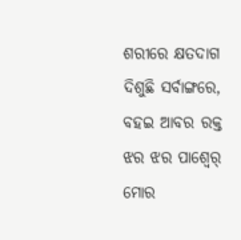ଶରୀରେ କ୍ଷତଦାଗ ଦିଶୁଛି ସର୍ବାଙ୍ଗରେ,
ବହଇ ଆବର ରକ୍ତ ଝର ଝର ପାଶ୍ୱେର୍ ମୋର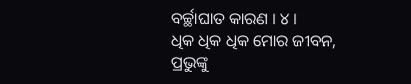ବର୍ଚ୍ଛାଘାତ କାରଣ । ୪ ।
ଧିକ ଧିକ ଧିକ ମୋର ଜୀବନ, ପ୍ରଭୁଙ୍କୁ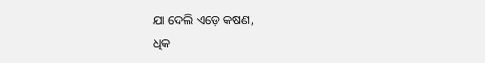ଯା ଦେଲି ଏଡ଼େ କଷଣ,
ଧିକ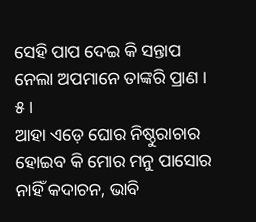ସେହି ପାପ ଦେଇ କି ସନ୍ତାପ ନେଲା ଅପମାନେ ତାଙ୍କରି ପ୍ରାଣ । ୫ ।
ଆହା ଏଡ଼େ ଘୋର ନିଷ୍ଠୁରାଚାର ହୋଇବ କି ମୋର ମନୁ ପାସୋର
ନାହିଁ କଦାଚନ, ଭାବି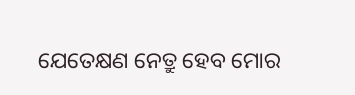ଯେତେକ୍ଷଣ ନେତ୍ରୁ ହେବ ମୋର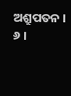ଅଶ୍ରୁପତନ । ୬ ।